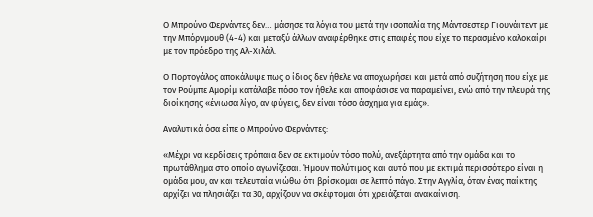Ο Μπρούνο Φερνάντες δεν… μάσησε τα λόγια του μετά την ισοπαλία της Μάντσεστερ Γιουνάιτεντ με την Μπόρνμουθ (4-4) και μεταξύ άλλων αναφέρθηκε στις επαφές που είχε το περασμένο καλοκαίρι με τον πρόεδρο της Αλ-Χιλάλ.

Ο Πορτογάλος αποκάλυψε πως ο ίδιος δεν ήθελε να αποχωρήσει και μετά από συζήτηση που είχε με τον Ρούμπε Αμορίμ κατάλαβε πόσο τον ήθελε και αποφάσισε να παραμείνει, ενώ από την πλευρά της διοίκησης «ένιωσα λίγο, αν φύγεις, δεν είναι τόσο άσχημα για εμάς».

Αναλυτικά όσα είπε ο Μπρούνο Φερνάντες:

«Μέχρι να κερδίσεις τρόπαια δεν σε εκτιμούν τόσο πολύ, ανεξάρτητα από την ομάδα και το πρωτάθλημα στο οποίο αγωνίζεσαι. Ήμουν πολύτιμος και αυτό που με εκτιμά περισσότερο είναι η ομάδα μου, αν και τελευταία νιώθω ότι βρίσκομαι σε λεπτό πάγο. Στην Αγγλία, όταν ένας παίκτης αρχίζει να πλησιάζει τα 30, αρχίζουν να σκέφτομαι ότι χρειάζεται ανακαίνιση.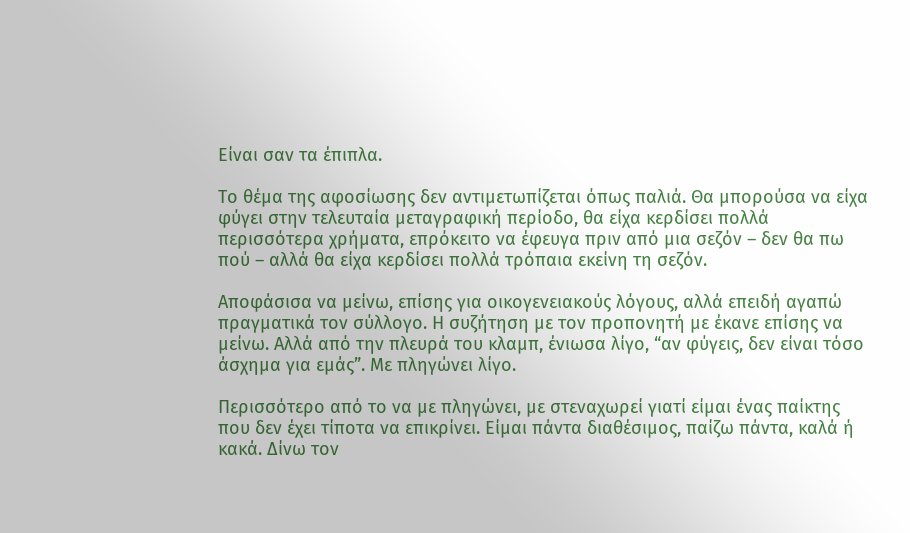Είναι σαν τα έπιπλα.

Το θέμα της αφοσίωσης δεν αντιμετωπίζεται όπως παλιά. Θα μπορούσα να είχα φύγει στην τελευταία μεταγραφική περίοδο, θα είχα κερδίσει πολλά περισσότερα χρήματα, επρόκειτο να έφευγα πριν από μια σεζόν – δεν θα πω πού – αλλά θα είχα κερδίσει πολλά τρόπαια εκείνη τη σεζόν.

Αποφάσισα να μείνω, επίσης για οικογενειακούς λόγους, αλλά επειδή αγαπώ πραγματικά τον σύλλογο. Η συζήτηση με τον προπονητή με έκανε επίσης να μείνω. Αλλά από την πλευρά του κλαμπ, ένιωσα λίγο, “αν φύγεις, δεν είναι τόσο άσχημα για εμάς”. Με πληγώνει λίγο.

Περισσότερο από το να με πληγώνει, με στεναχωρεί γιατί είμαι ένας παίκτης που δεν έχει τίποτα να επικρίνει. Είμαι πάντα διαθέσιμος, παίζω πάντα, καλά ή κακά. Δίνω τον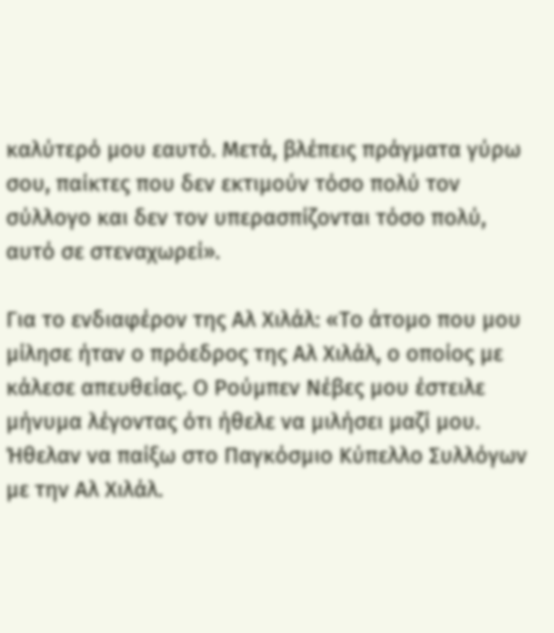καλύτερό μου εαυτό. Μετά, βλέπεις πράγματα γύρω σου, παίκτες που δεν εκτιμούν τόσο πολύ τον σύλλογο και δεν τον υπερασπίζονται τόσο πολύ, αυτό σε στεναχωρεί».

Για το ενδιαφέρον της Αλ Χιλάλ: «Το άτομο που μου μίλησε ήταν ο πρόεδρος της Αλ Χιλάλ, ο οποίος με κάλεσε απευθείας. Ο Ρούμπεν Νέβες μου έστειλε μήνυμα λέγοντας ότι ήθελε να μιλήσει μαζί μου. Ήθελαν να παίξω στο Παγκόσμιο Κύπελλο Συλλόγων με την Αλ Χιλάλ.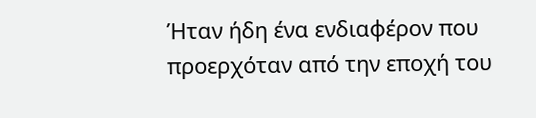Ήταν ήδη ένα ενδιαφέρον που προερχόταν από την εποχή του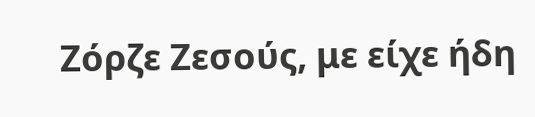Ζόρζε Ζεσούς, με είχε ήδη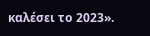καλέσει το 2023».